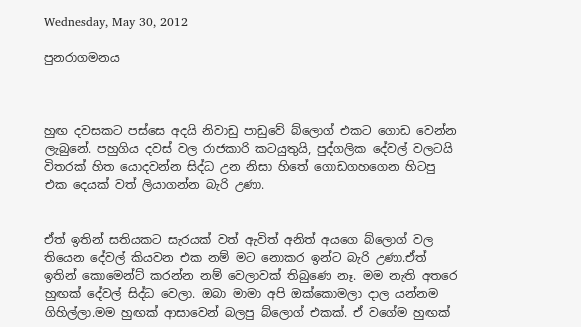Wednesday, May 30, 2012

පුනරාගමනය



හුඟ දවසකට පස්සෙ අදයි නිවාඩු පාඩුවේ බ්ලොග් එකට ගොඩ වෙන්න ලැබුනේ. පහුගිය දවස් වල රාජකාරි කටයුතුයි, පුද්ගලික දේවල් වලටයි විතරක් හිත යොදවන්න සිද්ධ උන නිසා හිතේ ගොඩගහගෙන හිටපු එක දෙයක් වත් ලියාගන්න බැරි උණා.


ඒත් ඉතින් සතියකට සැරයක් වත් ඇවිත් අනිත් අයගෙ බ්ලොග් වල තියෙන දේවල් කියවන එක නම් මට නොකර ඉන්ට බැරි උණා.ඒත් ඉතින් කොමෙන්ට් කරන්න නම් වෙලාවක් තිබුණෙ නෑ. මම නැති අතරෙ හුඟක් දේවල් සිද්ධ වෙලා. ඔබා මාමා අපි ඔක්කොමලා දාල යන්නම ගිහිල්ලා.මම හුඟක් ආසාවෙන් බලපු බ්ලොග් එකක්. ඒ වගේම හුඟක්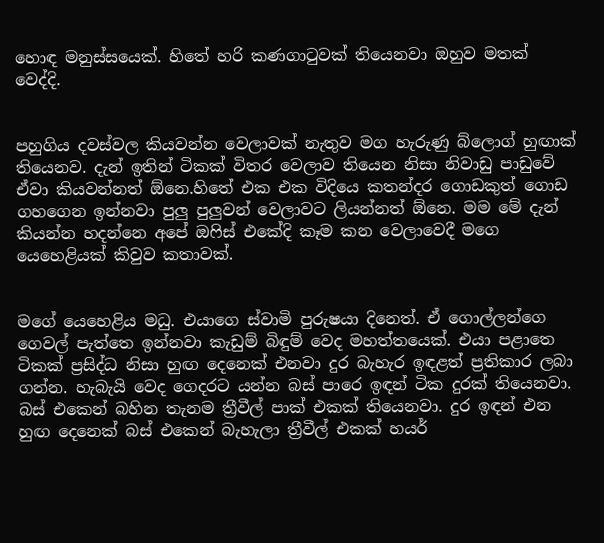හොඳ මනුස්සයෙක්. හිතේ හරි කණගාටුවක් තියෙනවා ඔහුව මතක් වෙද්දි.


පහුගිය දවස්වල කියවන්න වෙලාවක් නැතුව මග හැරුණු බ්ලොග් හුඟාක් තියෙනව. දැන් ඉතින් ටිකක් විතර වෙලාව තියෙන නිසා නිවාඩු පාඩුවේ ඒවා කියවන්නත් ඕනෙ.හිතේ එක එක විදියෙ කතන්දර ගොඩකුත් ගොඩ ගහගෙන ඉන්නවා පුලු පුලුවන් වෙලාවට ලියන්නත් ඕනෙ. මම මේ දැන් කියන්න හදන්නෙ අපේ ඔෆිස් එකේදි කෑම කන වෙලාවෙදී මගෙ යෙහෙළියක් කිවුව කතාවක්.


මගේ යෙහෙළිය මධු. එයාගෙ ස්වාමි පුරුෂයා දිනෙත්. ඒ ගොල්ලන්ගෙ ගෙවල් පැත්තෙ ඉන්නවා කැඩුම් බිඳුම් වෙද මහත්තයෙක්. එයා පළාතෙ ටිකක් ප්‍රසිද්ධ නිසා හුඟ දෙනෙක් එනවා දුර බැහැර ඉඳළත් ප්‍රතිකාර ලබා ගන්න. හැබැයි වෙද ගෙදරට යන්න බස් පාරෙ ඉඳන් ටික දුරක් තියෙනවා. බස් එකෙන් බහින තැනම ත්‍රීවීල් පාක් එකක් තියෙනවා. දුර ඉඳන් එන හුඟ දෙනෙක් බස් එකෙන් බැහැලා ත්‍රීවීල් එකක් හයර්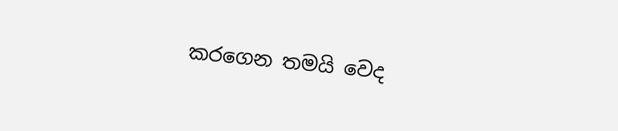කරගෙන තමයි වෙද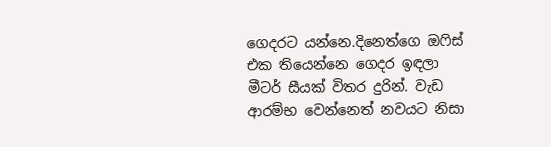ගෙදරට යන්නෙ.දිනෙත්ගෙ ඔෆිස් එක තියෙන්නෙ ගෙදර ඉඳලා මීටර් සීයක් විතර දුරින්. වැඩ ආරම්භ වෙන්නෙත් නවයට නිසා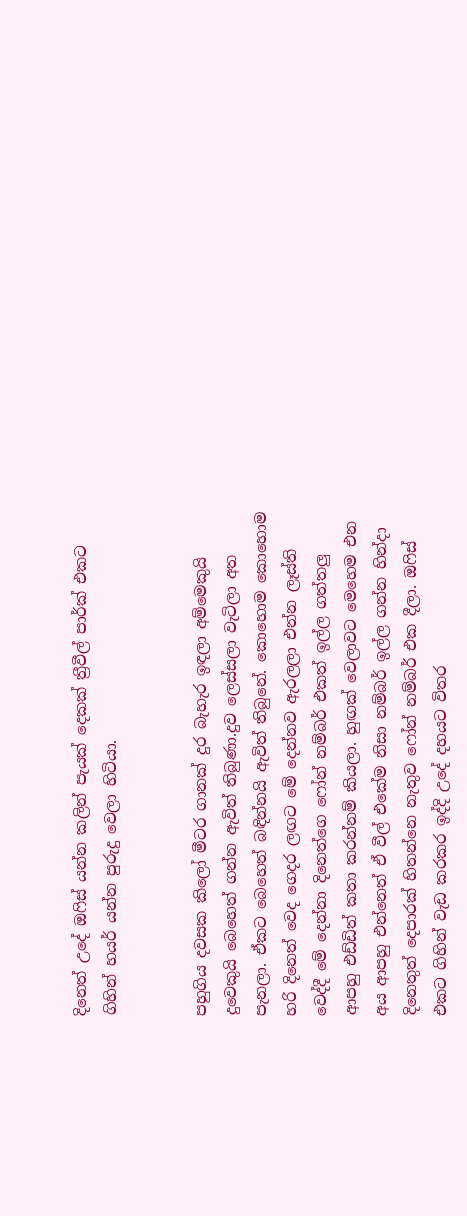දිනෙත් උදේ ඔෆිස් යන්න කලින් පැයක් දෙකක් ත්‍රීවීල් පාර්ක් එකට ගිහින් හයර් යන්න පුරුදු වෙලා හිටියා.


පහුගිය දවසක කිලෝ මීටර ගානක් දුර බැහැර ඉඳලා අම්මෙකුයි දුවෙකුයි බෙහෙත් ගන්න ඇවිත් තිබුණා.දුව ලෙස්සලා වැටිලා අත පැනලා. ඒකට බෙහෙත් බඳින්නයි ඇවිත් තිබුනේ. කොහොම කොහොම හරි දිනෙත් වෙද ගෙදර ලඟට මේ දෙන්නව ඇරලලා එන්න ලෑස්ති වෙද්දී මේ දෙන්නා දිනෙත්ගෙ ෆෝන් නම්බර් එකත් ඉල්ල ගත්තලු ආපහු එඩ්ඩිත් කතා කරන්නම් කියලා. හුඟක් වෙලාවට මෙහෙම එන අය ආපහු එන්නෙත් ඒ වීල් එකේම නිසා නම්බර් ඉල්ල ගන්න හින්දා දිනෙතුත් දෙපාරක් හිතන්නෙ නැතුව ෆෝන් නම්බර් එක දීලා. ඔෆිස් එකට ගිහින් වැඩ කරකර ඉද්දි උදේ දහයට විතර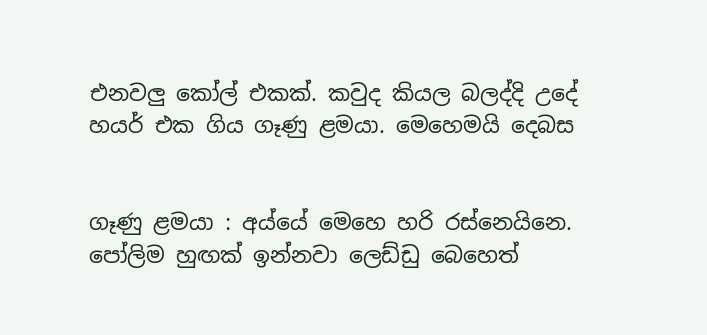එනවලු කෝල් එකක්. කවුද කියල බලද්දි උදේ හයර් එක ගිය ගෑණු ළමයා. මෙහෙමයි දෙබස


ගෑණු ළමයා : අය්යේ මෙහෙ හරි රස්නෙයිනෙ. පෝලිම හුඟක් ඉන්නවා ලෙඩ්ඩු බෙහෙත්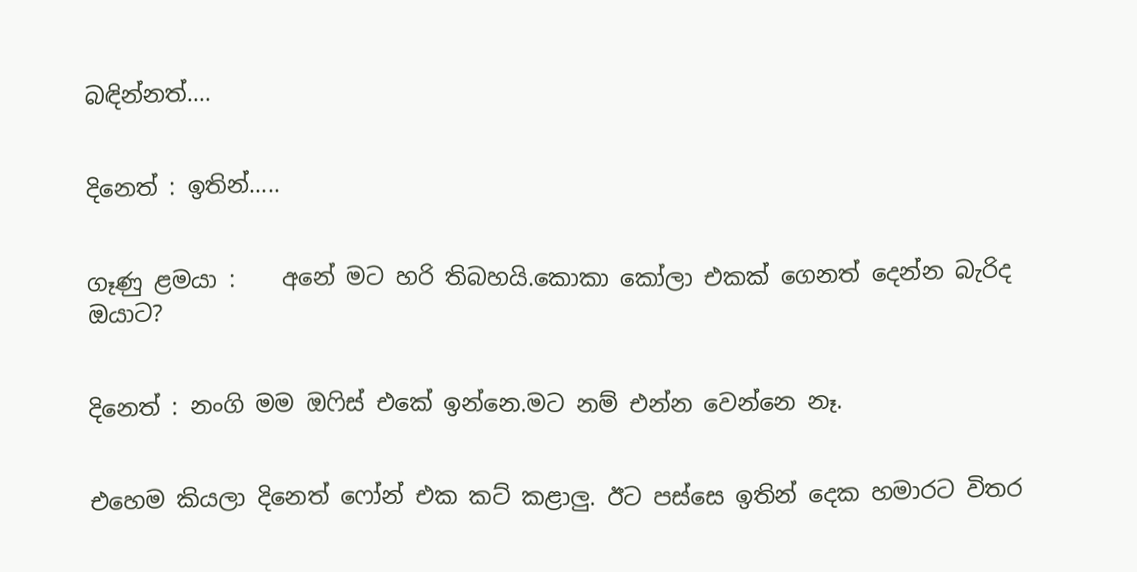බඳින්නත්....


දිනෙත් : ඉතින්.....


ගෑණු ළමයා :    අනේ මට හරි තිබහයි.කොකා කෝලා එකක් ගෙනත් දෙන්න බැරිද ඔයාට?


දිනෙත් : නංගි මම ඔෆිස් එකේ ඉන්නෙ.මට නම් එන්න වෙන්නෙ නෑ.


එහෙම කියලා දිනෙත් ෆෝන් එක කට් කළාලු. ඊට පස්සෙ ඉතින් දෙක හමාරට විතර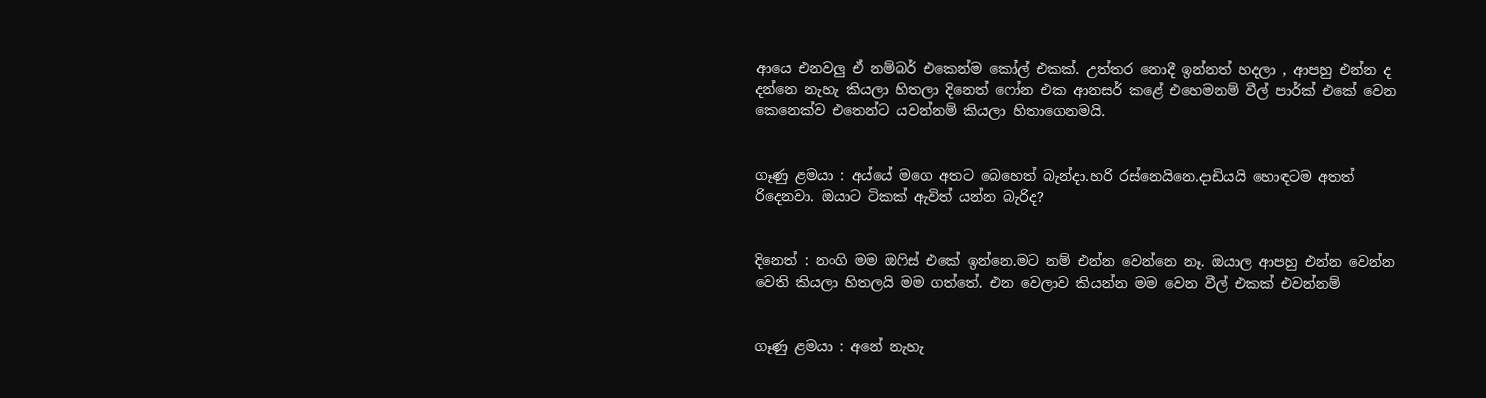ආයෙ එනවලු ඒ නම්බර් එකෙන්ම කෝල් එකක්. උත්තර නොදී ඉන්නත් හදලා , ආපහු එන්න ද දන්නෙ නැහැ කියලා හිතලා දිනෙත් ෆෝන එක ආනසර් කළේ එහෙමනම් වීල් පාර්ක් එකේ වෙන කෙනෙක්ව එතෙන්ට යවන්නම් කියලා හිතාගෙනමයි.


ගෑණු ළමයා : අය්යේ මගෙ අතට බෙහෙත් බැන්දා.හරි රස්නෙයිනෙ.දාඩියයි හොඳටම අතත් රිදෙනවා. ඔයාට ටිකක් ඇවිත් යන්න බැරිද?


දිනෙත් : නංගි මම ඔෆිස් එකේ ඉන්නෙ.මට නම් එන්න වෙන්නෙ නෑ. ඔයාල ආපහු එන්න වෙන්න වෙති කියලා හිතලයි මම ගත්තේ. එන වෙලාව කියන්න මම වෙන වීල් එකක් එවන්නම්


ගෑණු ළමයා : අනේ නැහැ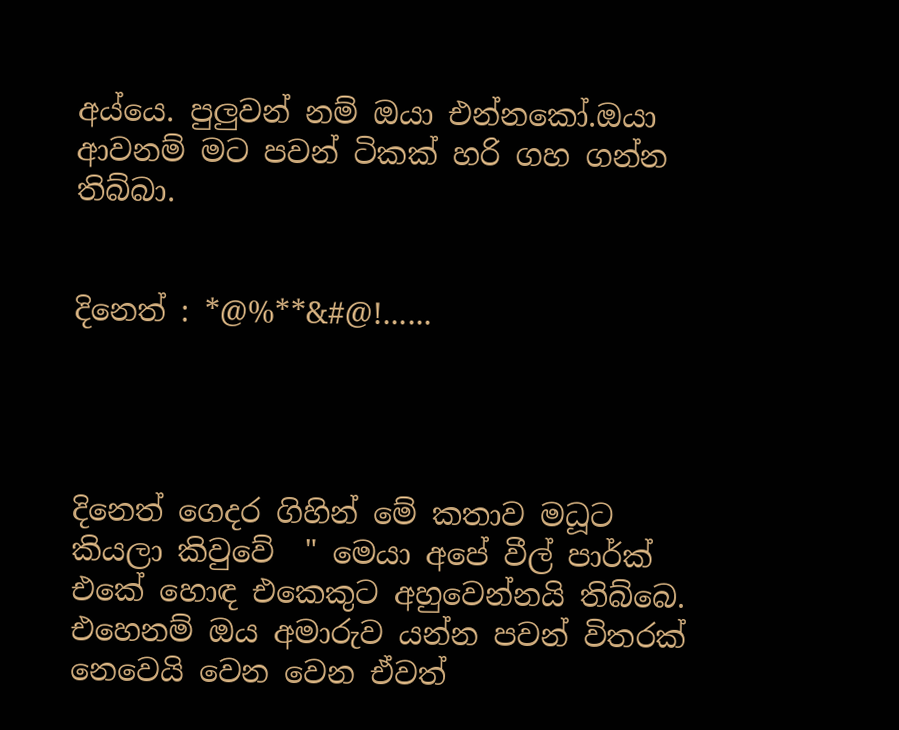අය්යෙ. පුලුවන් නම් ඔයා එන්නකෝ.ඔයා ආවනම් මට පවන් ටිකක් හරි ගහ ගන්න තිබ්බා.


දිනෙත් : *@%**&#@!......




දිනෙත් ගෙදර ගිහින් මේ කතාව මධූට කියලා කිවුවේ  " මෙයා අපේ වීල් පාර්ක් එකේ හොඳ එකෙකුට අහුවෙන්නයි තිබ්බෙ. එහෙනම් ඔය අමාරුව යන්න පවන් විතරක් නෙවෙයි වෙන වෙන ඒවත්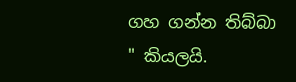ගහ ගන්න තිබ්බා " කියලයි.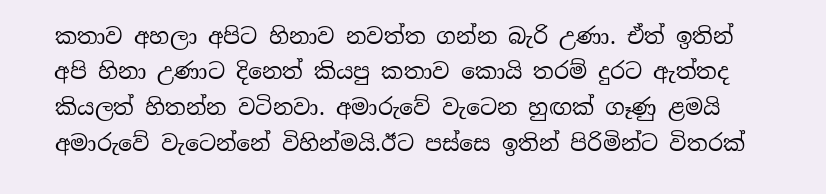කතාව අහලා අපිට හිනාව නවත්ත ගන්න බැරි උණා. ඒත් ඉතින් අපි හිනා උණාට දිනෙත් කියපු කතාව කොයි තරම් දුරට ඇත්තද කියලත් හිතන්න වටිනවා. අමාරුවේ වැටෙන හුඟක් ගෑණු ළමයි අමාරුවේ වැටෙන්නේ විහින්මයි.ඊට පස්සෙ ඉතින් පිරිමින්ට විතරක්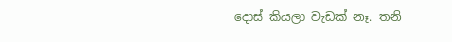දොස් කියලා වැඩක් නෑ. තනි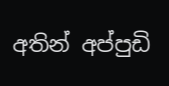අතින් අප්පුඩි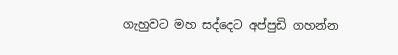ගැහුවට මහ සද්දෙට අප්පුඩි ගහන්න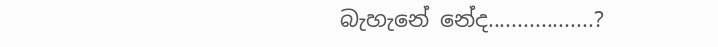බැහැනේ නේද..................?